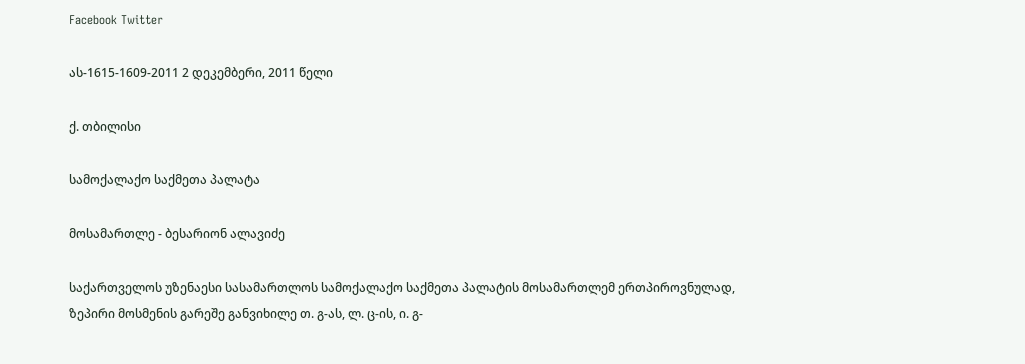Facebook Twitter

ას-1615-1609-2011 2 დეკემბერი, 2011 წელი

ქ. თბილისი

სამოქალაქო საქმეთა პალატა

მოსამართლე - ბესარიონ ალავიძე

საქართველოს უზენაესი სასამართლოს სამოქალაქო საქმეთა პალატის მოსამართლემ ერთპიროვნულად, ზეპირი მოსმენის გარეშე განვიხილე თ. გ-ას, ლ. ც-ის, ი. გ-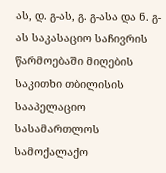ას, დ. გ-ას, გ. გ-ასა და ნ. გ-ას საკასაციო საჩივრის წარმოებაში მიღების საკითხი თბილისის სააპელაციო სასამართლოს სამოქალაქო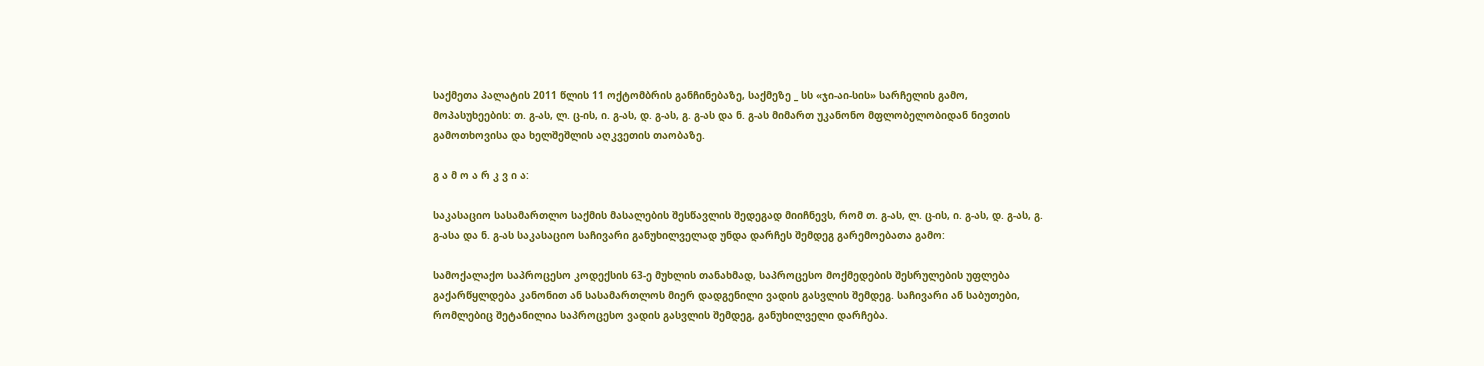საქმეთა პალატის 2011 წლის 11 ოქტომბრის განჩინებაზე, საქმეზე _ სს «ჯი-აი-სის» სარჩელის გამო, მოპასუხეების: თ. გ-ას, ლ. ც-ის, ი. გ-ას, დ. გ-ას, გ. გ-ას და ნ. გ-ას მიმართ უკანონო მფლობელობიდან ნივთის გამოთხოვისა და ხელშეშლის აღკვეთის თაობაზე.

გ ა მ ო ა რ კ ვ ი ა:

საკასაციო სასამართლო საქმის მასალების შესწავლის შედეგად მიიჩნევს, რომ თ. გ-ას, ლ. ც-ის, ი. გ-ას, დ. გ-ას, გ. გ-ასა და ნ. გ-ას საკასაციო საჩივარი განუხილველად უნდა დარჩეს შემდეგ გარემოებათა გამო:

სამოქალაქო საპროცესო კოდექსის 63-ე მუხლის თანახმად, საპროცესო მოქმედების შესრულების უფლება გაქარწყლდება კანონით ან სასამართლოს მიერ დადგენილი ვადის გასვლის შემდეგ. საჩივარი ან საბუთები, რომლებიც შეტანილია საპროცესო ვადის გასვლის შემდეგ, განუხილველი დარჩება.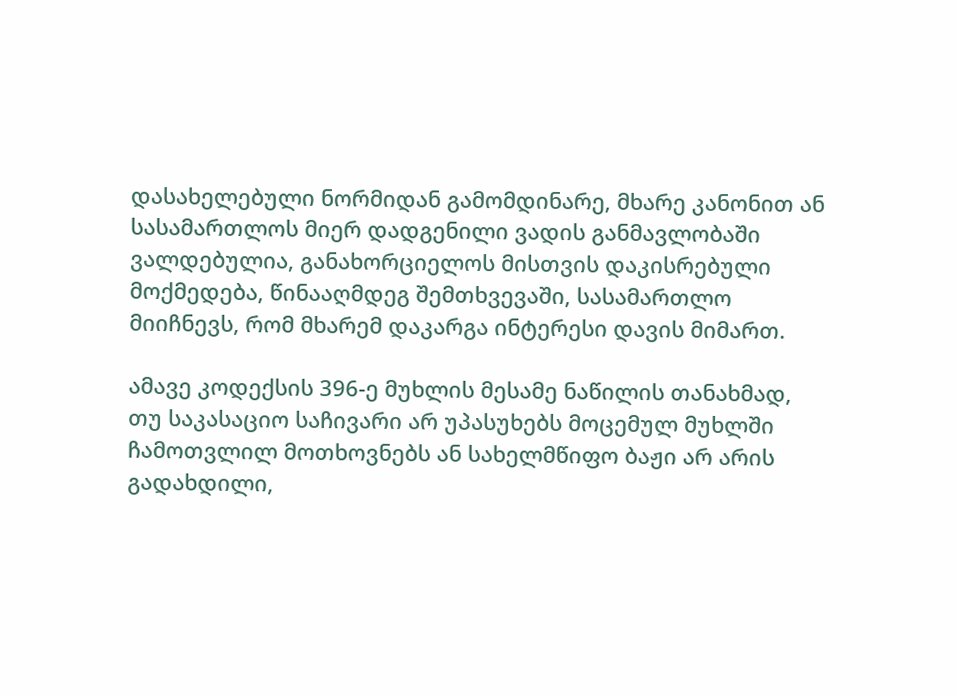დასახელებული ნორმიდან გამომდინარე, მხარე კანონით ან სასამართლოს მიერ დადგენილი ვადის განმავლობაში ვალდებულია, განახორციელოს მისთვის დაკისრებული მოქმედება, წინააღმდეგ შემთხვევაში, სასამართლო მიიჩნევს, რომ მხარემ დაკარგა ინტერესი დავის მიმართ.

ამავე კოდექსის 396-ე მუხლის მესამე ნაწილის თანახმად, თუ საკასაციო საჩივარი არ უპასუხებს მოცემულ მუხლში ჩამოთვლილ მოთხოვნებს ან სახელმწიფო ბაჟი არ არის გადახდილი,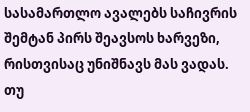სასამართლო ავალებს საჩივრის შემტან პირს შეავსოს ხარვეზი, რისთვისაც უნიშნავს მას ვადას. თუ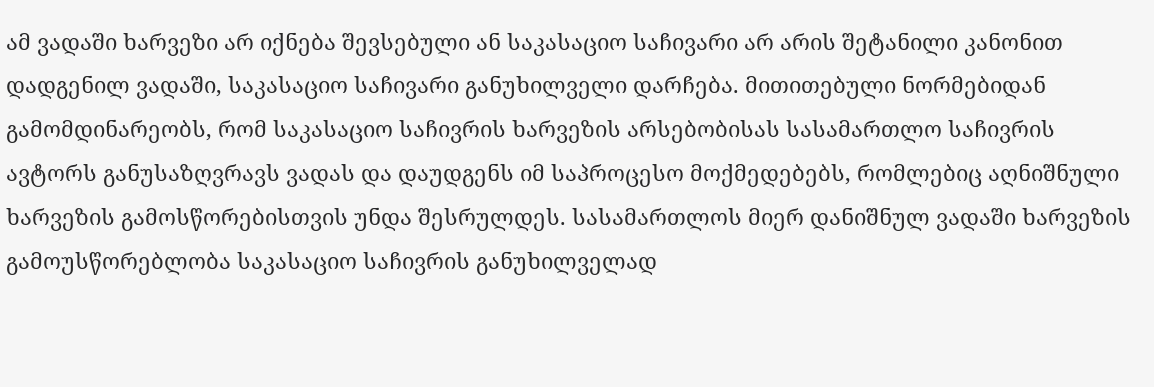ამ ვადაში ხარვეზი არ იქნება შევსებული ან საკასაციო საჩივარი არ არის შეტანილი კანონით დადგენილ ვადაში, საკასაციო საჩივარი განუხილველი დარჩება. მითითებული ნორმებიდან გამომდინარეობს, რომ საკასაციო საჩივრის ხარვეზის არსებობისას სასამართლო საჩივრის ავტორს განუსაზღვრავს ვადას და დაუდგენს იმ საპროცესო მოქმედებებს, რომლებიც აღნიშნული ხარვეზის გამოსწორებისთვის უნდა შესრულდეს. სასამართლოს მიერ დანიშნულ ვადაში ხარვეზის გამოუსწორებლობა საკასაციო საჩივრის განუხილველად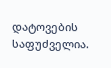დატოვების საფუძველია.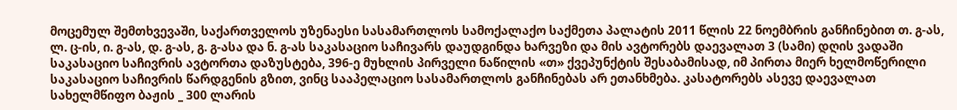მოცემულ შემთხვევაში, საქართველოს უზენაესი სასამართლოს სამოქალაქო საქმეთა პალატის 2011 წლის 22 ნოემბრის განჩინებით თ. გ-ას, ლ. ც-ის, ი. გ-ას, დ. გ-ას, გ. გ-ასა და ნ. გ-ას საკასაციო საჩივარს დაუდგინდა ხარვეზი და მის ავტორებს დაევალათ 3 (სამი) დღის ვადაში საკასაციო საჩივრის ავტორთა დაზუსტება, 396-ე მუხლის პირველი ნაწილის «თ» ქვეპუნქტის შესაბამისად, იმ პირთა მიერ ხელმოწერილი საკასაციო საჩივრის წარდგენის გზით, ვინც სააპელაციო სასამართლოს განჩინებას არ ეთანხმება. კასატორებს ასევე დაევალათ სახელმწიფო ბაჟის _ 300 ლარის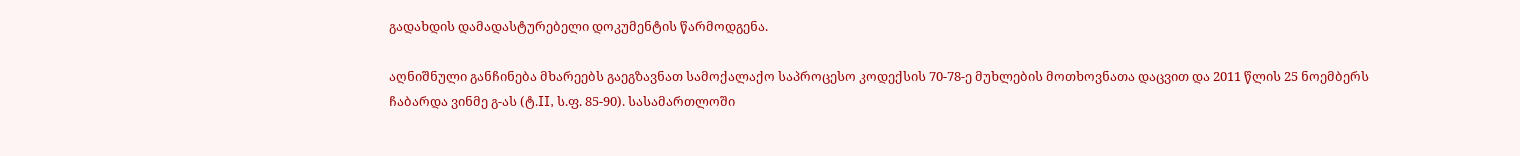გადახდის დამადასტურებელი დოკუმენტის წარმოდგენა.

აღნიშნული განჩინება მხარეებს გაეგზავნათ სამოქალაქო საპროცესო კოდექსის 70-78-ე მუხლების მოთხოვნათა დაცვით და 2011 წლის 25 ნოემბერს ჩაბარდა ვინმე გ-ას (ტ.II, ს.ფ. 85-90). სასამართლოში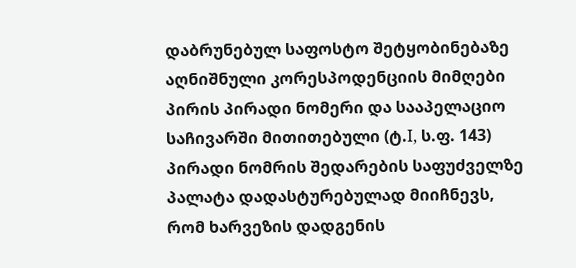დაბრუნებულ საფოსტო შეტყობინებაზე აღნიშნული კორესპოდენციის მიმღები პირის პირადი ნომერი და სააპელაციო საჩივარში მითითებული (ტ.I, ს.ფ. 143) პირადი ნომრის შედარების საფუძველზე პალატა დადასტურებულად მიიჩნევს, რომ ხარვეზის დადგენის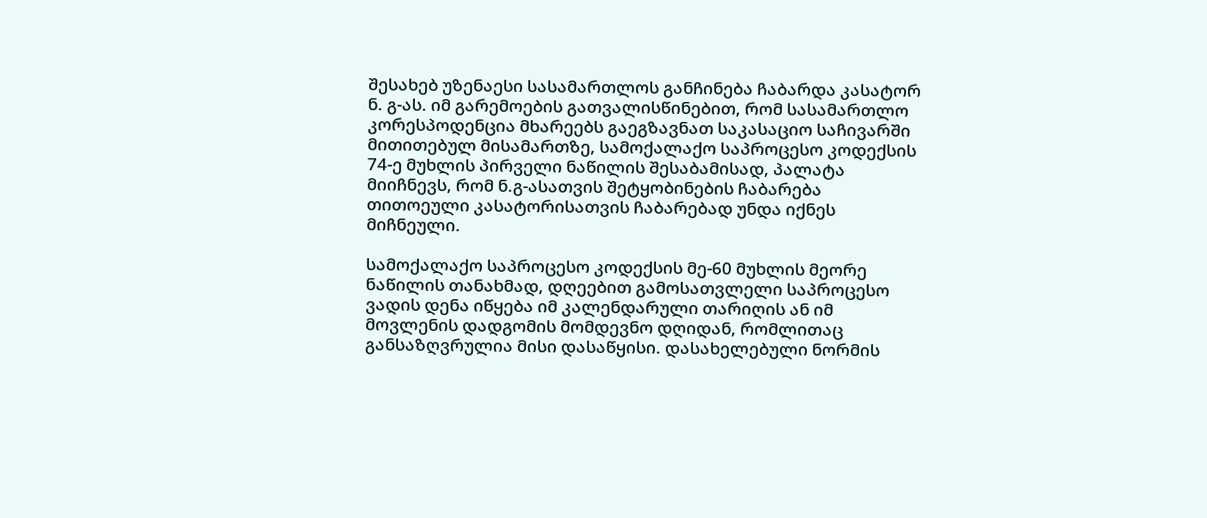შესახებ უზენაესი სასამართლოს განჩინება ჩაბარდა კასატორ ნ. გ-ას. იმ გარემოების გათვალისწინებით, რომ სასამართლო კორესპოდენცია მხარეებს გაეგზავნათ საკასაციო საჩივარში მითითებულ მისამართზე, სამოქალაქო საპროცესო კოდექსის 74-ე მუხლის პირველი ნაწილის შესაბამისად, პალატა მიიჩნევს, რომ ნ.გ-ასათვის შეტყობინების ჩაბარება თითოეული კასატორისათვის ჩაბარებად უნდა იქნეს მიჩნეული.

სამოქალაქო საპროცესო კოდექსის მე-60 მუხლის მეორე ნაწილის თანახმად, დღეებით გამოსათვლელი საპროცესო ვადის დენა იწყება იმ კალენდარული თარიღის ან იმ მოვლენის დადგომის მომდევნო დღიდან, რომლითაც განსაზღვრულია მისი დასაწყისი. დასახელებული ნორმის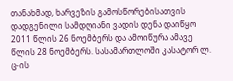თანახმად, ხარვეზის გამოსწორებისათვის დადგენილი სამდღიანი ვადის დენა დაიწყო 2011 წლის 26 ნოემბერს და ამოიწურა ამავე წლის 28 ნოემბერს. სასამართლოში კასატორ ლ. ც-ის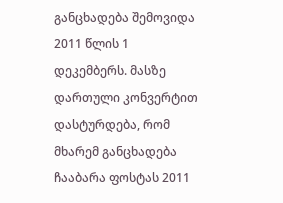განცხადება შემოვიდა 2011 წლის 1 დეკემბერს. მასზე დართული კონვერტით დასტურდება, რომ მხარემ განცხადება ჩააბარა ფოსტას 2011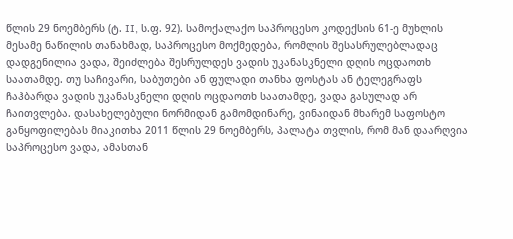წლის 29 ნოემბერს (ტ. II, ს.ფ. 92). სამოქალაქო საპროცესო კოდექსის 61-ე მუხლის მესამე ნაწილის თანახმად, საპროცესო მოქმედება, რომლის შესასრულებლადაც დადგენილია ვადა, შეიძლება შესრულდეს ვადის უკანასკნელი დღის ოცდაოთხ საათამდე. თუ საჩივარი, საბუთები ან ფულადი თანხა ფოსტას ან ტელეგრაფს ჩაჰბარდა ვადის უკანასკნელი დღის ოცდაოთხ საათამდე, ვადა გასულად არ ჩაითვლება. დასახელებული ნორმიდან გამომდინარე, ვინაიდან მხარემ საფოსტო განყოფილებას მიაკითხა 2011 წლის 29 ნოემბერს, პალატა თვლის, რომ მან დაარღვია საპროცესო ვადა, ამასთან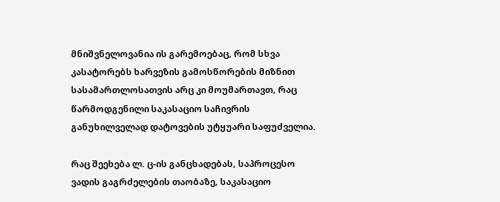მნიშვნელოვანია ის გარემოებაც, რომ სხვა კასატორებს ხარვეზის გამოსწორების მიზნით სასამართლოსათვის არც კი მოუმართავთ, რაც წარმოდგენილი საკასაციო საჩივრის განუხილველად დატოვების უტყუარი საფუძველია.

რაც შეეხება ლ. ც-ის განცხადებას, საპროცესო ვადის გაგრძელების თაობაზე, საკასაციო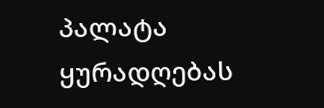პალატა ყურადღებას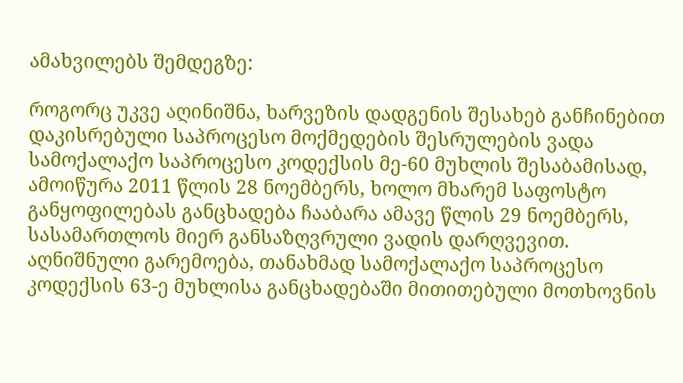ამახვილებს შემდეგზე:

როგორც უკვე აღინიშნა, ხარვეზის დადგენის შესახებ განჩინებით დაკისრებული საპროცესო მოქმედების შესრულების ვადა სამოქალაქო საპროცესო კოდექსის მე-60 მუხლის შესაბამისად, ამოიწურა 2011 წლის 28 ნოემბერს, ხოლო მხარემ საფოსტო განყოფილებას განცხადება ჩააბარა ამავე წლის 29 ნოემბერს, სასამართლოს მიერ განსაზღვრული ვადის დარღვევით. აღნიშნული გარემოება, თანახმად სამოქალაქო საპროცესო კოდექსის 63-ე მუხლისა განცხადებაში მითითებული მოთხოვნის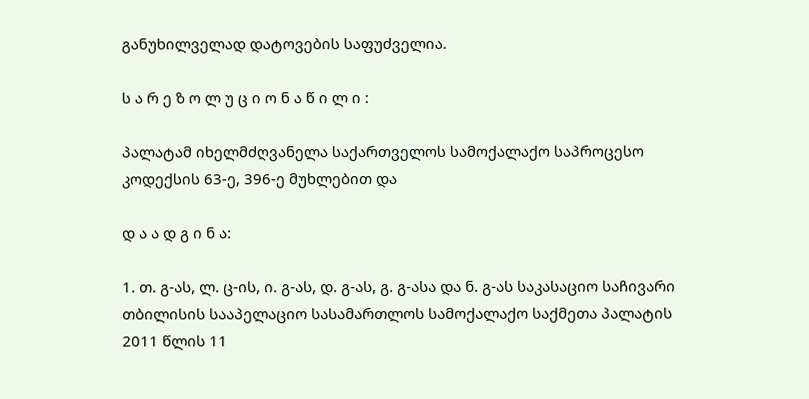განუხილველად დატოვების საფუძველია.

ს ა რ ე ზ ო ლ უ ც ი ო ნ ა წ ი ლ ი :

პალატამ იხელმძღვანელა საქართველოს სამოქალაქო საპროცესო კოდექსის 63-ე, 396-ე მუხლებით და

დ ა ა დ გ ი ნ ა:

1. თ. გ-ას, ლ. ც-ის, ი. გ-ას, დ. გ-ას, გ. გ-ასა და ნ. გ-ას საკასაციო საჩივარი თბილისის სააპელაციო სასამართლოს სამოქალაქო საქმეთა პალატის 2011 წლის 11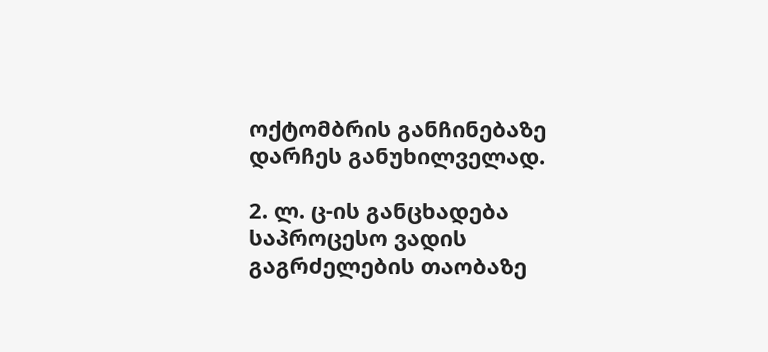ოქტომბრის განჩინებაზე დარჩეს განუხილველად.

2. ლ. ც-ის განცხადება საპროცესო ვადის გაგრძელების თაობაზე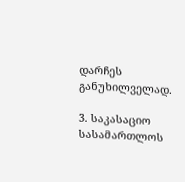დარჩეს განუხილველად.

3. საკასაციო სასამართლოს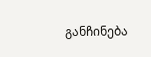განჩინება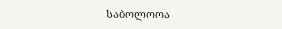საბოლოოა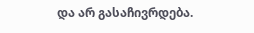და არ გასაჩივრდება.